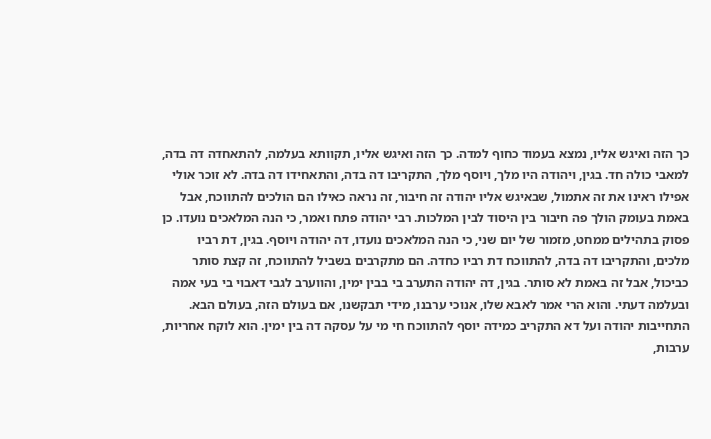כך הזה ואיגש אליו, נמצא בעמוד כחוף למדה. כך הזה ואיגש אליו, תקוותא בעלמה, להתאחדה דה בדה, למאבי כולה חד. בגין, ויהודה היו מלך, ויוסף מלך, התקריבו דה בדה, והתאחידו דה בדה. לא זוכר אולי אפילו ראינו את זה אתמול, שבאיגש אליו יהודה זה חיבור, זה נראה כאילו הם הולכים להתווכח, אבל באמת בעומק הולך פה חיבור בין היסוד לבין המלכות. רבי יהודה פתח ואמר, כי הנה המלאכים נועדו. כן פסוק בתהילים ממחט, מזמור של יום שני, כי הנה המלאכים נועדו, דה יהודה ויוסף. בגין, דת רביו מלכים, והתקריבו דה בדה, להתווכח דת רביו כחדה. הם מתקרבים בשביל להתווכח, זה קצת סותר כביכול, אבל זה באמת לא סותר. בגין, דה יהודה התערב בי בבין ימין, והווערב לגבי דאבוי בי בעי אמה ובעלמה דעתי. והוא הרי אמר לאבא שלו, אנוכי ערבנו, מידי תבקשנו, אם בעולם הזה, בעולם הבא.
התחייבות יהודה ועל דא התקריב כמידה יוסף להתווכח חי מי על עסקה דה בין ימין. הוא לוקח אחריות, ערבות,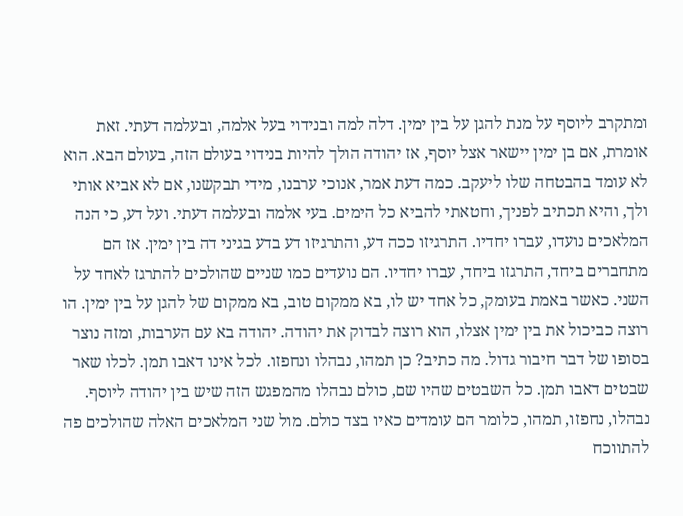ומתקרב ליוסף על מנת להגן על בין ימין. דלה למה ובנידוי בעל אלמה, ובעלמה דעתי. זאת אומרת, אם בן ימין יישאר אצל יוסף, אז יהודה הולך להיות בנידוי בעולם הזה, בעולם הבא. הוא לא עומד בהבטחה שלו ליעקב. כמה דעת אמר, אנוכי ערבנו, מידי תבקשנו, אם לא אביא אותי ולך, והיא תכתיב לפניך, וחטאתי להביא כל הימים. בעי אלמה ובעלמה דעתי. ועל דע, כי הנה המלאכים נועדו, עברו יחדיו. התרגיזו ככה דע, והתרגיזו דע בדע בגיני דה בין ימין. אז הם מתחברים ביחד, התרגזו ביחד, עברו יחדיו. הם נועדים כמו שניים שהולכים להתרגז לאחד על השני. כאשר באמת בעומק, כל אחד יש לו, בא ממקום טוב, בא ממקום של להגן על בין ימין. הו רוצה כביכול את בין ימין אצלו, הוא רוצה לבדוק את יהודה. יהודה בא עם הערבות, ומזה נוצר בסופו של דבר חיבור גדול. מה כתיב? כן תמהו, נבהלו ונחפזו. לכל אינו דאבו תמן. לכלו שאר שבטים דאבו תמן. כל השבטים שהיו שם, כולם נבהלו מהמפגש הזה שיש בין יהודה ליוסף. נבהלו, נחפזו, תמהו, כלומר הם עומדים כאיו בצד כולם. מול שני המלאכים האלה שהולכים פה להתווכח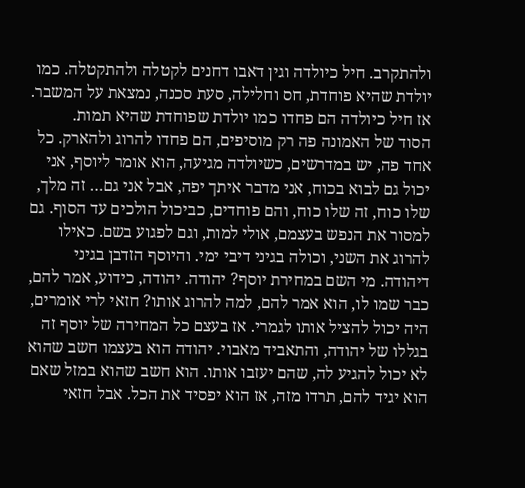ולהתקרב. חיל כיולדה וגין דאבו דחנים לקטלה ולהתקטלה. כמו יולדת שהיא פוחדת, חס וחלילה, סעת סכנה, נמצאת על המשבר. אז חיל כיולדה הם פחדו כמו יולדת שפוחדת שהיא תמות.
הסוד של האמונה פה רק מוסיפים, הם פחדו להרוג ולהארק. כל אחד פה, יש במדרשים, כשיולדה מגיעה, הוא אומר ליוסף, אני יכול גם לבוא בכוח, אני מדבר איתך יפה, אבל אני גם… זה מלך, שלו כוח, זה שלו כוח, והם פוחדים, כביכול הולכים עד הסוף. גם למסור את הנפש בעצמם, אולי למות, וגם לפגוע בשם. כאילו להרוג את השני, וכולה בגיני דיבי ימי. והיוסף הזדבן בגיני דיהודה. מי השם במחירת יוסף? יהודה. יהודה, כידוע, אמר להם, כבר שמו לו, הוא אמר להם, למה להרוג אותו? חזאי לרי אומרים, היה יכול להציל אותו לגמרי. אז בעצם כל המחירה של יוסף זה בגללו של יהודה, והתאביד מאבוי. יהודה הוא בעצמו חשב שהוא לא יכול להגיע לה, שהם יעזבו אותו. הוא חשב שהוא במזל שאם הוא יגיד להם, תרדו מזה, אז הוא יפסיד את הכל. אבל חזאי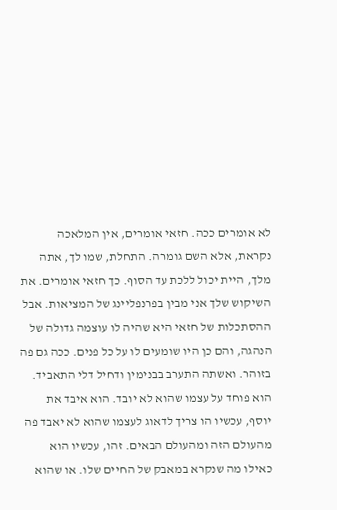לא אומרים ככה. חזאי אומרים, אין המלאכה נקראת, אלא השם גומרה. התחלת, שמו לך, אתה מלך, היית יכול ללכת עד הסוף. כך חזאי אומרים. את השיקוש שלך אני מבין בפרנפליינג של המציאות. אבל ההסתכלות של חזאי היא שהיה לו עוצמה גדולה של הנהגה, והם כן היו שומעים לו על כל פנים. ככה גם פה בזוהר. ואשתה התערב בבנימין ודחיל דלי התאביד. הוא פוחד על עצמו שהוא לא יובד. הוא איבד את יוסף, עכשיו הו צריך לדאוג לעצמו שהוא לא יאבד פה מהעולם הזה ומהעולם הבאים. זהו, עכשיו הוא כאילו מה שנקרא במאבק של החיים שלו. או שהוא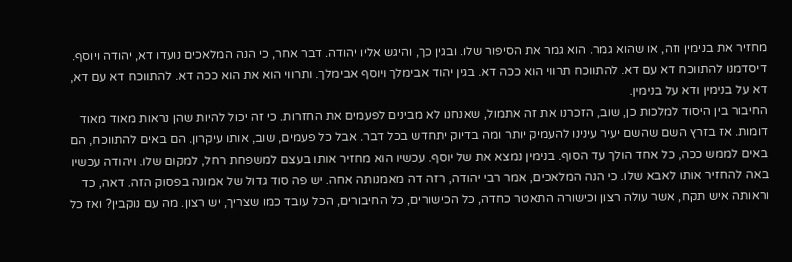מחזיר את בנימין וזה, או שהוא גמר. הוא גמר את הסיפור שלו. ובגין כך, והיגש אליו יהודה. דבר אחר, כי הנה המלאכים נועדו דא, יהודה ויוסף. דיסדמנו להתווכח דא עם דא. להתווכח תרווי הוא ככה דא. בגין יהוד אבימלך ויוסף אבימלך. ותרווי הוא את הוא ככה דא. להתווכח דא עם דא, דא על בנימין ודא על בנימין.
החיבור בין היסוד למלכות כן, שוב, הזכרנו את זה אתמול, שאנחנו לא מבינים לפעמים את החזרות. כי זה יכול להיות שהן נראות מאוד מאוד דומות. אז בזרץ השם שהשם יעיר עינינו להעמיק יותר ומה בדיוק יתחדש בכל דבר. אבל כל פעמים, שוב, אותו עיקרון. הם באים להתווכח, הם באים לממש ככה, כל אחד הולך עד הסוף. בנימין נמצא את של יוסף. עכשיו הוא מחזיר אותו בעצם למשפחת רחל, למקום שלו. ויהודה עכשיו באה להחזיר אותו לאבא שלו. כי הנה המלאכים, אמר רבי יהודה, רזה דה מאמנותה אחה. יש פה סוד גדול של אמונה בפסוק הזה. דאה, כד וראותה איש תקח, אשר עולה רצון וכישורה התאטר כחדה, כל הכישורים, כל החיבורים, הכל עובד כמו שצריך, יש רצון. מה עם נוקבין? ואז כל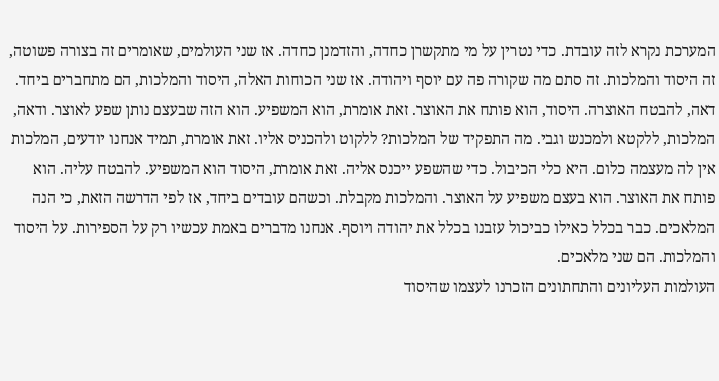המערכת נקרא לזה עובדת. כדי נטרין על מי מתקשרן כחדה, והזדמנן כחדה. אז שני העולמים, שאומרים זה בצורה פשוטה, זה היסוד והמלכות. זה סתם מה שקורה פה עם יוסף ויהודה. אז שני הכוחות האלה, היסוד והמלכות, הם מתחברים ביחד. דאה, להבטח האוצרה. היסוד, הוא פותח את האוצר. זאת אומרת, הוא המשפיע. הוא הזה שבעצם נותן שפע לאוצר. ודאה, המלכות, ללקטא ולמכנש וגבי. מה התפקיד של המלכות? ללקוט ולהכניס אליו. זאת אומרת, תמיד אנחנו יודעים, המלכות אין לה מעצמה כלום. היא כלי הכיבול. כדי שהשפע ייכנס אליה. זאת אומרת, היסוד הוא המשפיע. להבטח עליה. הוא פותח את האוצר. הוא בעצם משפיע על האוצר. והמלכות מקבלת. וכשהם עובדים ביחד, אז לפי הדרשה הזאת, כי הנה המלאכים. כבר בכלל כאילו כביכול עזבנו בכלל את יהודה ויוסף. אנחנו מדברים באמת עכשיו רק על הספירות. על היסוד והמלכות. הם שני מלאכים.
העולמות העליונים והתחתונים הזכרנו לעצמו שהיסוד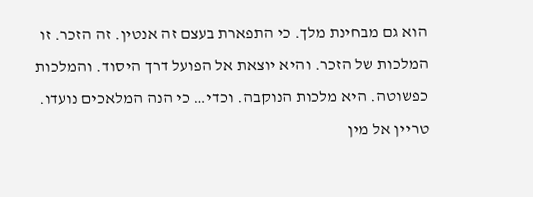הוא גם מבחינת מלך. כי התפארת בעצם זה אנטין. זה הזכר. זו המלכות של הזכר. והיא יוצאת אל הפועל דרך היסוד. והמלכות כפשוטה. היא מלכות הנוקבה. וכדי… כי הנה המלאכים נועדו. טריין אל מין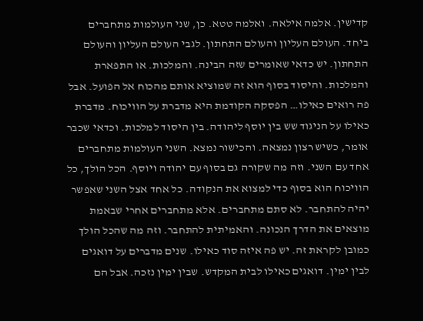קדישין. אלמה אילאה. ואלמה טטא. כן, שני העולמות מתחברים ביחד. העולם העליון והעולם התחתון. לגבי העולם העליון והעולם התחתון. יש כדאי שאומרים שזה הבינה. והמלכות. או התפארת והמלכות. והיסוד בסוף הוא זה שמוציא אותם מהכוח אל הפועל. אבל פה רואים כאילו… הפסקה הקודמת היא מדברת על הוויכוח. מדברת כאילו על הניגוד שש בין יוסף ליהודה. בין היסוד למלכות. וכדאי שכבר אומר, כשיש רצון נמצאה. והכישור נמצא. השני העולמות מתחברים אחד עם השני. וזה מה שקורה גם בסוף עם יהודה ויוסף. הכל הולך, כל הוויכוח הוא בסוף כדי למצוא את הנקודה. כל אחד אצל השני שאפשר יהיה להתחבר. לא סתם מתחברים. אלא מתחברים אחרי שבאמת מוצאים את הדרך הנכונה. והאמיתית להתחבר. וזה מה שהכל הולך כמובן לקראת זה. יש פה איזה סוד כאילו. שנים מדברים על דואגים לבין ימין. דואגים כאילו לבית המקדש. שבין ימין נזכה. אבל הם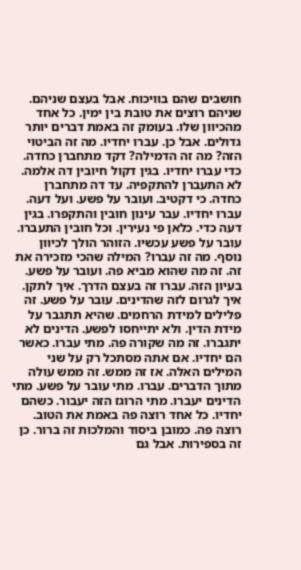חושבים שהם בוויכוח. אבל בעצם שניהם. שניהם רוצים את טובת בין ימין. כל אחד מהכיוון שלו. בעומק זה באמת דברים יותר גדולים. אבל כן. עברו יחדיו. מה זה הביטוי הזה? מה זה הדמילה? דקד מתחברן כחדה. כדי עברו יחדיו. בגין דקול חיובין דה אלמה. לא התעברן להתקפיה. עד דה מתחברן כחדה. כי דקטיב. ועובר על פשע. ועל דעה. עברו יחדיו. עבר עינון חובין והתקפרו. בגין דעה כדי. כלאן פי נעירין. וכל חובין התעברו.
עובר על פשע עכשיו. הזוהר הולך לכיוון נוסף. מה זה עברו? המילה שהכי מזכירה את זה. זה מה שהוא מביא פה. ועובר על פשע. בעיון הזה. עברו זה בעצם הדרך. איך לתקן. איך לגרום לזה שהדינים. עובר על פשע. זה פלילים למידת הרחמים. שהיא תתגבר על מידת הדין. ולא יתייחסו לפשע. הדינים לא יתגברו. זה מה שקורה פה. מתי עברו. כאשר הם יחדיו. אם אתה מסתכל רק על שני המילים האלה. אז זה ממש. זה ממש עולה מתוך הדברים. עברו. מתי עובר על פשע. מתי הדינים יעברו. מתי הרוגז הזה יעבור. כשהם יחדיו. כל אחד רוצה פה באמת את הטוב. רוצה פה. כמובן ביסוד והמלכות זה ברור. כן זה בספירות. אבל גם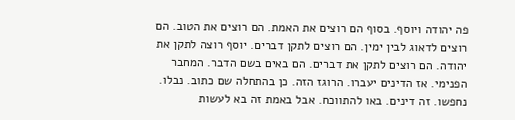פה יהודה ויוסף. בסוף הם רוצים את האמת. הם רוצים את הטוב. הם רוצים לדאוג לבין ימין. הם רוצים לתקן דברים. יוסף רוצה לתקן את יהודה. הם רוצים לתקן את דברים. הם באים בשם הדבר. המחבר הפנימי. אז הדינים יעברו. הרוגז הזה. כן בהתחלה שם כתוב. נבלו. נחפשו. זה דינים. באו להתווכח. אבל באמת זה בא לעשות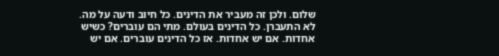שלום. ולכן זה מעביר את הדינים. כל חיוב ודעה על מה. לא התעברן. כל הדינים בעולם. מתי הם עוברים? כשיש אחדות. אם יש אחדות. אז כל הדינים עוברים. אם יש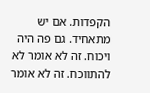הקפדות. אם יש מתאחיד. גם פה היה ויכוח. זה לא אומר לא להתווכח. זה לא אומר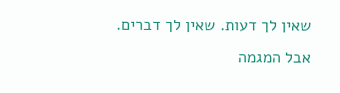שאין לך דעות. שאין לך דברים. אבל המגמה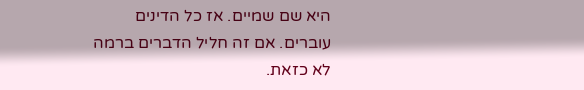היא שם שמיים. אז כל הדינים עוברים. אם זה חליל הדברים ברמה לא כזאת.